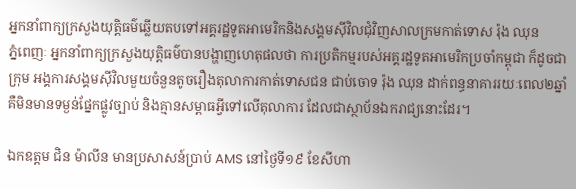អ្នកនាំពាក្យក្រសួងយុត្តិធម៌ឆ្លើយតបទៅអគ្គរដ្ឋទូតអាមេរិកនិងសង្គមស៊ីវិលជុំវិញសាលក្រមកាត់ទោស រ៉ុង ឈុន
ភ្នំពេញៈ អ្នកនាំពាក្យក្រសួងយុត្តិធម៌បានបង្ហាញហេតុផលថា ការប្រតិកម្មរបស់អគ្គរដ្ឋទូតអាមេរិកប្រចាំកម្ពុជា ក៏ដូចជាក្រុម អង្គការសង្គមស៊ីវិលមួយចំនួនតូចរឿងតុលាការកាត់ទោសជន ជាប់ចោទ រ៉ុង ឈុន ដាក់ពន្ធនាគាររយៈពេល២ឆ្នាំ គឺមិនមានទម្ងន់ផ្នែកផ្លូវច្បាប់ និងគ្មានសម្ពាធអ្វីទៅលើតុលាការ ដែលជាស្ថាប័នឯករាជ្យនោះដែរ។

ឯកឧត្តម ជិន ម៉ាលីន មានប្រសាសន៍ប្រាប់ AMS នៅថ្ងៃទី១៩ ខែសីហា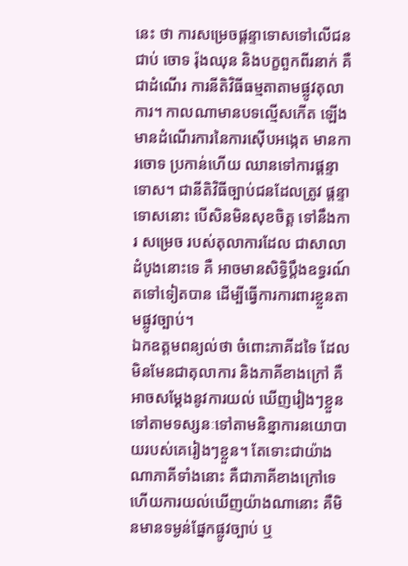នេះ ថា ការសម្រេចផ្តន្ទាទោសទៅលើជនជាប់ ចោទ រ៉ុងឈុន និងបក្ខពួកពីរនាក់ គឺជាដំណើរ ការនីតិវិធីធម្មតាតាមផ្លូវតុលាការ។ កាលណាមានបទល្មើសកើត ឡើងមានដំណើរការនៃការស៊ើបអង្កេត មានការចោទ ប្រកាន់ហើយ ឈានទៅការផ្តន្ទាទោស។ ជានីតិវិធីច្បាប់ជនដែលត្រូវ ផ្តន្ទាទោសនោះ បើសិនមិនសុខចិត្ត ទៅនឹងការ សម្រេច របស់តុលាការដែល ជាសាលាដំបូងនោះទេ គឺ អាចមានសិទ្ធិប្តឹងឧទ្ធរណ៍តទៅទៀតបាន ដើម្បីធ្វើការការពារខ្លួនតាមផ្លូវច្បាប់។
ឯកឧត្តមពន្យល់ថា ចំពោះភាគីដទៃ ដែលមិនមែនជាតុលាការ និងភាគីខាងក្រៅ គឺអាចសម្តែងនូវការយល់ ឃើញរៀងៗខ្លួនទៅតាមទស្សនៈទៅតាមនិន្នាការនយោបាយរបស់គេរៀងៗខ្លួន។ តែទោះជាយ៉ាងណាភាគីទាំងនោះ គឺជាភាគីខាងក្រៅទេ ហើយការយល់ឃើញយ៉ាងណានោះ គឺមិនមានទម្ងន់ផ្នែកផ្លូវច្បាប់ ឬ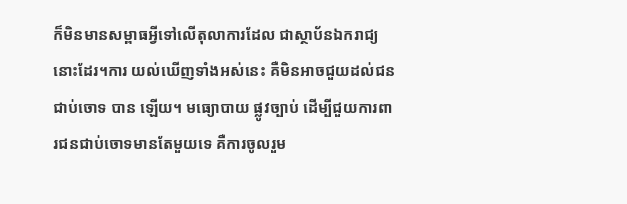ក៏មិនមានសម្ពាធអ្វីទៅលើតុលាការដែល ជាស្ថាប័នឯករាជ្យនោះដែរ។ការ យល់ឃើញទាំងអស់នេះ គឺមិនអាចជួយដល់ជនជាប់ចោទ បាន ឡើយ។ មធ្យោបាយ ផ្លូវច្បាប់ ដើម្បីជួយការពារជនជាប់ចោទមានតែមួយទេ គឺការចូលរួម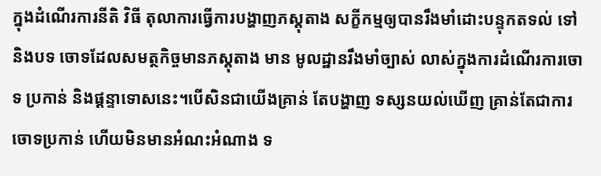ក្នុងដំណើរការនីតិ វិធី តុលាការធ្វើការបង្ហាញភស្តុតាង សក្ខីកម្មឲ្យបានរឹងមាំដោះបន្ទុកតទល់ ទៅនិងបទ ចោទដែលសមត្ថកិច្ចមានភស្តុតាង មាន មូលដ្ឋានរឹងមាំច្បាស់ លាស់ក្នុងការដំណើរការចោទ ប្រកាន់ និងផ្តន្ទាទោសនេះ។បើសិនជាយើងគ្រាន់ តែបង្ហាញ ទស្សនយល់ឃើញ គ្រាន់តែជាការចោទប្រកាន់ ហើយមិនមានអំណះអំណាង ទ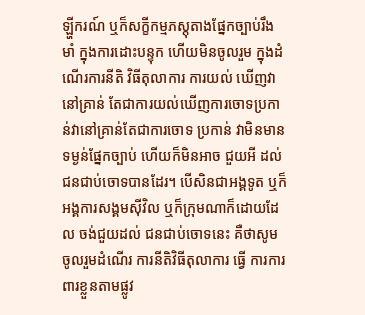ឡ្ហីករណ៍ ឬក៏សក្ខីកម្មភស្តុតាងផ្នែកច្បាប់រឹងមាំ ក្នុងការដោះបន្ទុក ហើយមិនចូលរួម ក្នុងដំណើរការនីតិ វិធីតុលាការ ការយល់ ឃើញវានៅគ្រាន់ តែជាការយល់ឃើញការចោទប្រកាន់វានៅគ្រាន់តែជាការចោទ ប្រកាន់ វាមិនមានទម្ងន់ផ្នែកច្បាប់ ហើយក៏មិនអាច ជួយអី ដល់ជនជាប់ចោទបានដែរ។ បើសិនជាអង្គទូត ឬក៏អង្គការសង្គមស៊ីវិល ឬក៏ក្រុមណាក៏ដោយដែល ចង់ជួយដល់ ជនជាប់ចោទនេះ គឺថាសូមចូលរួមដំណើរ ការនីតិវិធីតុលាការ ធ្វើ ការការពារខ្លួនតាមផ្លូវ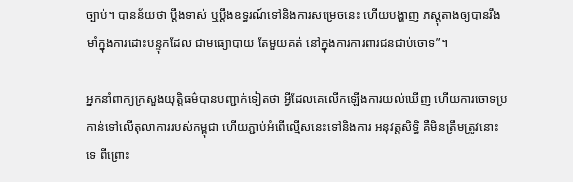ច្បាប់។ បានន័យថា ប្តឹងទាស់ ឬប្តឹងឧទ្ធរណ៍ទៅនិងការសម្រេចនេះ ហើយបង្ហាញ ភស្តុតាងឲ្យបានរឹងមាំក្នុងការដោះបន្ទុកដែល ជាមធ្យោបាយ តែមួយគត់ នៅក្នុងការការពារជនជាប់ចោទ”។

អ្នកនាំពាក្យក្រសួងយុត្តិធម៌បានបញ្ជាក់ទៀតថា អ្វីដែលគេលើកឡើងការយល់ឃើញ ហើយការចោទប្រកាន់ទៅលើតុលាការរបស់កម្ពុជា ហើយភ្ជាប់អំពើល្មើសនេះទៅនិងការ អនុវត្តសិទ្ធិ គឺមិនត្រឹមត្រូវនោះទេ ពីព្រោះ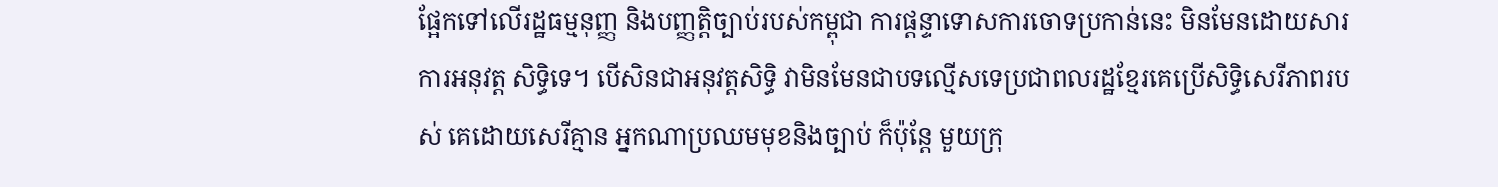ផ្អែកទៅលើរដ្ឋធម្មនុញ្ញ និងបញ្ញត្តិច្បាប់របស់កម្ពុជា ការផ្តន្ទាទោសការចោទប្រកាន់នេះ មិនមែនដោយសារការអនុវត្ត សិទ្ធិទេ។ បើសិនជាអនុវត្តសិទ្ធិ វាមិនមែនជាបទល្មើសទេប្រជាពលរដ្ឋខ្មែរគេប្រើសិទ្ធិសេរីភាពរបស់ គេដោយសេរីគ្មាន អ្នកណាប្រឈមមុខនិងច្បាប់ ក៏ប៉ុន្តែ មួយក្រុ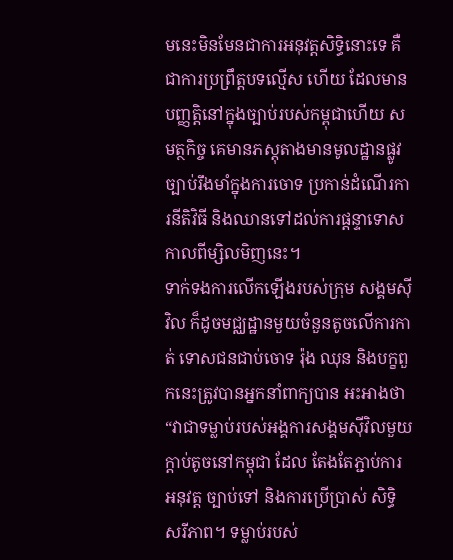មនេះមិនមែនជាការអនុវត្តសិទ្ធិនោះទេ គឺជាការប្រព្រឹត្តបទល្មើស ហើយ ដែលមានបញ្ញត្តិនៅក្នុងច្បាប់របស់កម្ពុជាហើយ សមត្ថកិច្ច គេមានភស្តុតាងមានមូលដ្ឋានផ្លូវច្បាប់រឹងមាំក្នុងការចោទ ប្រកាន់ដំណើរការនីតិវិធី និងឈានទៅដល់ការផ្តន្ទាទោសកាលពីម្សិលមិញនេះ។
ទាក់ទងការលើកឡើងរបស់ក្រុម សង្គមស៊ីវិល ក៏ដូចមជ្ឈដ្ឋានមួយចំនួនតូចលើការកាត់ ទោសជនជាប់ចោទ រ៉ុង ឈុន និងបក្ខពួកនេះត្រូវបានអ្នកនាំពាក្យបាន អះអាងថា “វាជាទម្លាប់របស់អង្គការសង្គមស៊ីវិលមួយក្តាប់តូចនៅកម្ពុជា ដែល តែងតែភ្ជាប់ការអនុវត្ត ច្បាប់ទៅ និងការប្រើប្រាស់ សិទ្ធិ សរីភាព។ ទម្លាប់របស់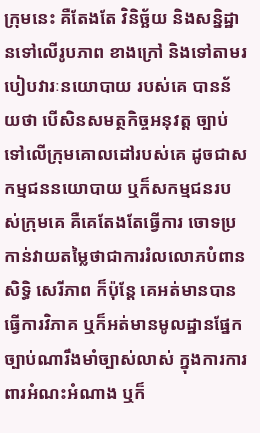ក្រុមនេះ គឺតែងតែ វិនិច្ឆ័យ និងសន្និដ្ឋានទៅលើរូបភាព ខាងក្រៅ និងទៅតាមរបៀបវារៈនយោបាយ របស់គេ បានន័យថា បើសិនសមត្ថកិច្ចអនុវត្ត ច្បាប់ទៅលើក្រុមគោលដៅរបស់គេ ដូចជាសកម្មជននយោបាយ ឬក៏សកម្មជនរបស់ក្រុមគេ គឺគេតែងតែធ្វើការ ចោទប្រកាន់វាយតម្លៃថាជាការរំលលោភបំពានសិទ្ធិ សេរីភាព ក៏ប៉ុន្តែ គេអត់មានបានធ្វើការវិភាគ ឬក៏អត់មានមូលដ្ឋានផ្នែក ច្បាប់ណារឹងមាំច្បាស់លាស់ ក្នុងការការពារអំណះអំណាង ឬក៏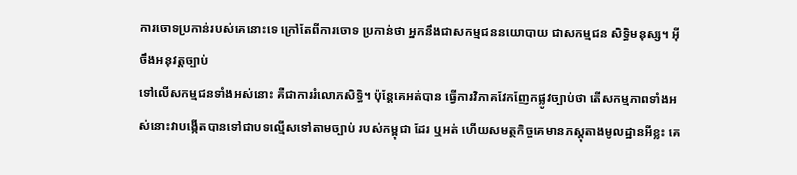ការចោទប្រកាន់របស់គេនោះទេ ក្រៅតែពីការចោទ ប្រកាន់ថា អ្នកនឹងជាសកម្មជននយោបាយ ជាសកម្មជន សិទ្ធិមនុស្ស។ អ៊ីចឹងអនុវត្តច្បាប់
ទៅលើសកម្មជនទាំងអស់នោះ គឺជាការរំលោភសិទ្ធិ។ ប៉ុន្តែគេអត់បាន ធ្វើការវិភាគវែកញែកផ្លូវច្បាប់ថា តើសកម្មភាពទាំងអស់នោះវាបង្កើតបានទៅជាបទល្មើសទៅតាមច្បាប់ របស់កម្ពុជា ដែរ ឬអត់ ហើយសមត្ថកិច្ចគេមានភស្តុតាងមូលដ្ឋានអីខ្លះ គេ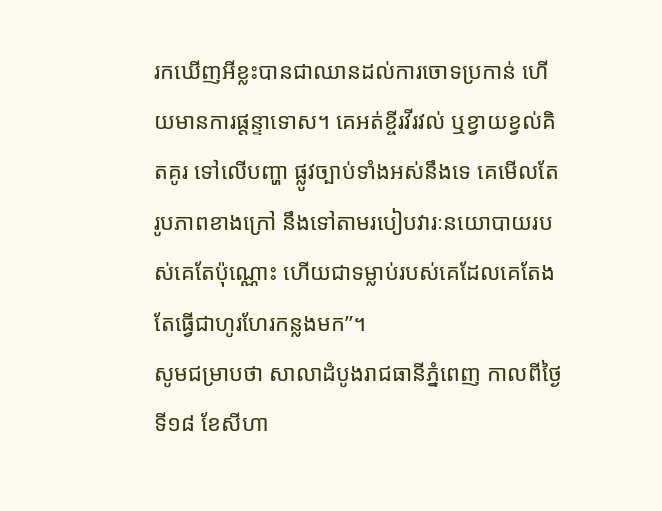រកឃើញអីខ្លះបានជាឈានដល់ការចោទប្រកាន់ ហើយមានការផ្តន្ទាទោស។ គេអត់ខ្ចីរវីរវល់ ឬខ្វាយខ្វល់គិតគូរ ទៅលើបញ្ហា ផ្លូវច្បាប់ទាំងអស់នឹងទេ គេមើលតែរូបភាពខាងក្រៅ នឹងទៅតាមរបៀបវារៈនយោបាយរបស់គេតែប៉ុណ្ណោះ ហើយជាទម្លាប់របស់គេដែលគេតែងតែធ្វើជាហូរហែរកន្លងមក”។
សូមជម្រាបថា សាលាដំបូងរាជធានីភ្នំពេញ កាលពីថ្ងៃទី១៨ ខែសីហា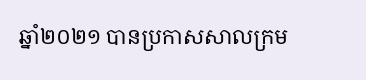ឆ្នាំ២០២១ បានប្រកាសសាលក្រម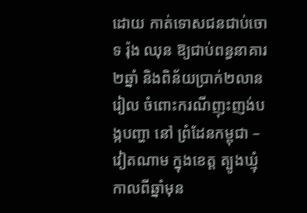ដោយ កាត់ទោសជនជាប់ចោទ រ៉ុង ឈុន ឱ្យជាប់ពន្ធនាគារ២ឆ្នាំ និងពិន័យប្រាក់២លានរៀល ចំពោះករណីញុះញង់បង្កបញ្ហា នៅ ព្រំដែនកម្ពុជា – វៀតណាម ក្នុងខេត្ត ត្បូងឃ្មុំកាលពីឆ្នាំមុន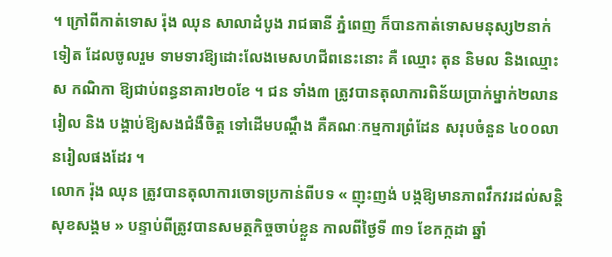។ ក្រៅពីកាត់ទោស រ៉ុង ឈុន សាលាដំបូង រាជធានី ភ្នំពេញ ក៏បានកាត់ទោសមនុស្ស២នាក់ទៀត ដែលចូលរួម ទាមទារឱ្យដោះលែងមេសហជីពនេះនោះ គឺ ឈ្មោះ តុន និមល និងឈ្មោះ ស កណិកា ឱ្យជាប់ពន្ធនាគារ២០ខែ ។ ជន ទាំង៣ ត្រូវបានតុលាការពិន័យប្រាក់ម្នាក់២លានរៀល និង បង្គាប់ឱ្យសងជំងឺចិត្ត ទៅដើមបណ្តឹង គឺគណៈកម្មការព្រំដែន សរុបចំនួន ៤០០លានរៀលផងដែរ ។
លោក រ៉ុង ឈុន ត្រូវបានតុលាការចោទប្រកាន់ពីបទ « ញុះញង់ បង្កឱ្យមានភាពវឹកវរដល់សន្តិសុខសង្គម » បន្ទាប់ពីត្រូវបានសមត្ថកិច្ចចាប់ខ្លួន កាលពីថ្ងៃទី ៣១ ខែកក្កដា ឆ្នាំ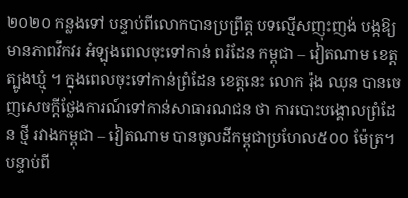២០២០ កន្លងទៅ បន្ទាប់ពីលោកបានប្រព្រឹត្ត បទល្មើសញុះញង់ បង្កឱ្យមានភាពវឹកវរ អំឡុងពេលចុះទៅកាន់ ពរំដែន កម្ពុជា – វៀតណាម ខេត្តត្បូងឃ្មុំ ។ ក្នុងពេលចុះទៅកាន់ព្រំដែន ខេត្តនេះ លោក រ៉ុង ឈុន បានចេញសេចក្តីថ្លែងការណ៍ទៅកាន់សាធារណជន ថា ការបោះបង្គោលព្រំដែន ថ្មី រវាងកម្ពុជា – វៀតណាម បានចូលដីកម្ពុជាប្រហែល៥០០ ម៉ែត្រ។
បន្ទាប់ពី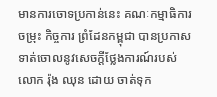មានការចោទប្រកាន់នេះ គណៈកម្មាធិការចម្រុះ កិច្ចការ ព្រំដែនកម្ពុជា បានប្រកាសទាត់ចោលនូវសេចក្តីថ្លែងការណ៍របស់លោក រ៉ុង ឈុន ដោយ ចាត់ទុក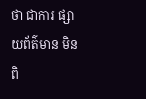ថា ជាការ ផ្សាយព័ត៌មាន មិនពិ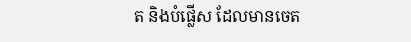ត និងបំផ្លើស ដែលមានចេត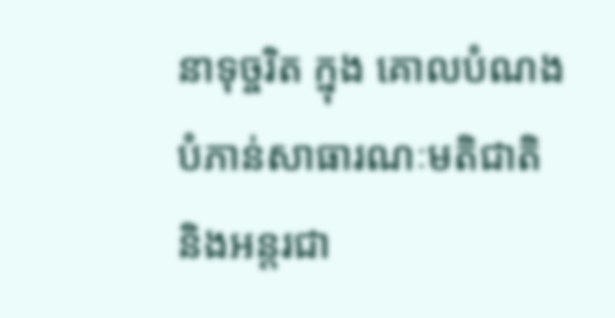នាទុច្ចរិត ក្នុង គោលបំណងបំភាន់សាធារណៈមតិជាតិ និងអន្តរជា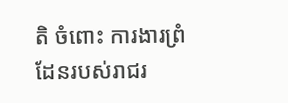តិ ចំពោះ ការងារព្រំដែនរបស់រាជរ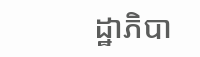ដ្ឋាភិបា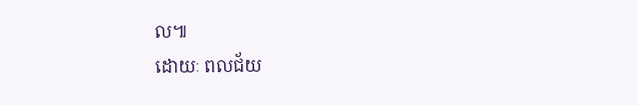ល៕
ដោយៈ ពលជ័យ